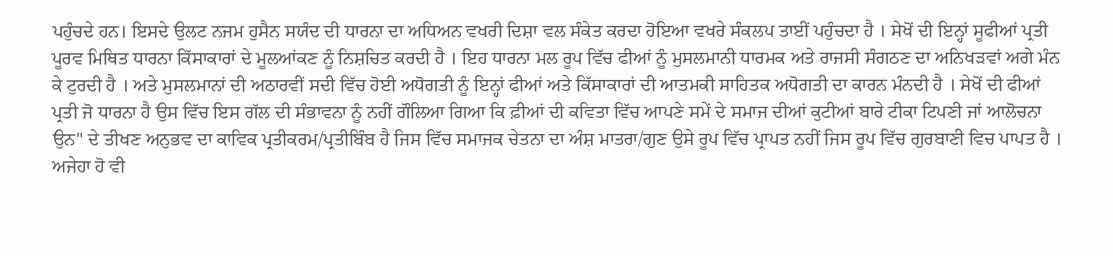ਪਹੁੰਚਦੇ ਹਨ। ਇਸਦੇ ਉਲਟ ਨਜਮ ਹੁਸੈਨ ਸਯੰਦ ਦੀ ਧਾਰਨਾ ਦਾ ਅਧਿਅਨ ਵਖਰੀ ਦਿਸ਼ਾ ਵਲ ਸੰਕੇਤ ਕਰਦਾ ਹੋਇਆ ਵਖਰੇ ਸੰਕਲਪ ਤਾਈਂ ਪਹੁੰਚਦਾ ਹੈ । ਸੇਖੋਂ ਦੀ ਇਨ੍ਹਾਂ ਸੂਫੀਆਂ ਪ੍ਰਤੀ ਪੂਰਵ ਮਿਥਿਤ ਧਾਰਨਾ ਕਿੱਸਾਕਾਰਾਂ ਦੇ ਮੂਲਆਂਕਣ ਨੂੰ ਨਿਸ਼ਚਿਤ ਕਰਦੀ ਹੈ । ਇਹ ਧਾਰਨਾ ਮਲ ਰੂਪ ਵਿੱਚ ਫੀਆਂ ਨੂੰ ਮੁਸਲਮਾਨੀ ਧਾਰਮਕ ਅਤੇ ਰਾਜਸੀ ਸੰਗਠਣ ਦਾ ਅਨਿਖੜਵਾਂ ਅਗੇ ਮੰਨ ਕੇ ਟੁਰਦੀ ਹੈ । ਅਤੇ ਮੁਸਲਮਾਨਾਂ ਦੀ ਅਠਾਰਵੀਂ ਸਦੀ ਵਿੱਚ ਹੋਈ ਅਧੋਗਤੀ ਨੂੰ ਇਨ੍ਹਾਂ ਫੀਆਂ ਅਤੇ ਕਿੱਸਾਕਾਰਾਂ ਦੀ ਆਤਮਕੀ ਸਾਹਿਤਕ ਅਧੋਗਤੀ ਦਾ ਕਾਰਨ ਮੰਨਦੀ ਹੈ । ਸੇਖੋਂ ਦੀ ਫੀਆਂ ਪ੍ਰਤੀ ਜੋ ਧਾਰਨਾ ਹੈ ਉਸ ਵਿੱਚ ਇਸ ਗੱਲ ਦੀ ਸੰਭਾਵਨਾ ਨੂੰ ਨਹੀਂ ਗੌਲਿਆ ਗਿਆ ਕਿ ਫ਼ੀਆਂ ਦੀ ਕਵਿਤਾ ਵਿੱਚ ਆਪਣੇ ਸਮੇਂ ਦੇ ਸਮਾਜ ਦੀਆਂ ਕੁਟੀਆਂ ਬਾਰੇ ਟੀਕਾ ਟਿਪਣੀ ਜਾਂ ਆਲੋਚਨਾ ਉਨ" ਦੇ ਤੀਖਣ ਅਨੁਭਵ ਦਾ ਕਾਵਿਕ ਪ੍ਰਤੀਕਰਮ/ਪ੍ਰਤੀਬਿੰਬ ਹੈ ਜਿਸ ਵਿੱਚ ਸਮਾਜਕ ਚੇਤਨਾ ਦਾ ਅੰਸ਼ ਮਾਤਰਾ/ਗੁਣ ਉਸੇ ਰੂਪ ਵਿੱਚ ਪ੍ਰਾਪਤ ਨਹੀਂ ਜਿਸ ਰੂਪ ਵਿੱਚ ਗੁਰਬਾਣੀ ਵਿਚ ਪਾਪਤ ਹੈ । ਅਜੇਹਾ ਹੋ ਵੀ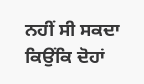ਨਹੀਂ ਸੀ ਸਕਦਾ ਕਿਉਂਕਿ ਦੋਹਾਂ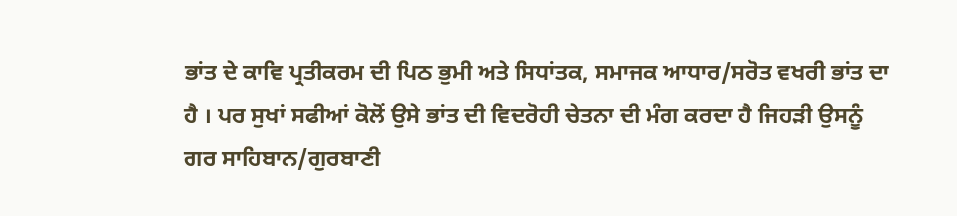ਭਾਂਤ ਦੇ ਕਾਵਿ ਪ੍ਰਤੀਕਰਮ ਦੀ ਪਿਠ ਭੁਮੀ ਅਤੇ ਸਿਧਾਂਤਕ, ਸਮਾਜਕ ਆਧਾਰ/ਸਰੋਤ ਵਖਰੀ ਭਾਂਤ ਦਾ ਹੈ । ਪਰ ਸੁਖਾਂ ਸਫੀਆਂ ਕੋਲੋਂ ਉਸੇ ਭਾਂਤ ਦੀ ਵਿਦਰੋਹੀ ਚੇਤਨਾ ਦੀ ਮੰਗ ਕਰਦਾ ਹੈ ਜਿਹੜੀ ਉਸਨੂੰ ਗਰ ਸਾਹਿਬਾਨ/ਗੁਰਬਾਣੀ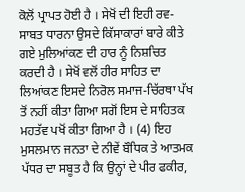ਕੋਲੋਂ ਪ੍ਰਾਪਤ ਹੋਈ ਹੈ । ਸੇਖੋਂ ਦੀ ਇਹੀ ਰਵ-ਸਾਬਤ ਧਾਰਨਾ ਉਸਦੇ ਕਿੱਸਾਕਾਰਾਂ ਬਾਰੇ ਕੀਤੇ ਗਏ ਮੁਲਿਆਂਕਣ ਦੀ ਹਾਰ ਨੂੰ ਨਿਸ਼ਚਿਤ ਕਰਦੀ ਹੈ । ਸੇਖੋਂ ਵਲੋਂ ਹੀਰ ਸਾਹਿਤ ਦਾ ਲਿਆਂਕਣ ਇਸਦੇ ਨਿਰੋਲ ਸਮਾਜ-ਚਿੱਰਥਾ ਪੱਖ ਤੋਂ ਨਹੀਂ ਕੀਤਾ ਗਿਆ ਸਗੋਂ ਇਸ ਦੇ ਸਾਹਿਤਕ ਮਹਤੱਵ ਪਖੋਂ ਕੀਤਾ ਗਿਆ ਹੈ । (4) ਇਹ ਮੁਸਲਮਾਨ ਜਨਤਾ ਦੇ ਨੀਵੇਂ ਬੌਧਿਕ ਤੇ ਆਤਮਕ ਪੱਧਰ ਦਾ ਸਬੂਤ ਹੈ ਕਿ ਉਨ੍ਹਾਂ ਦੇ ਪੀਰ ਫਕੀਰ,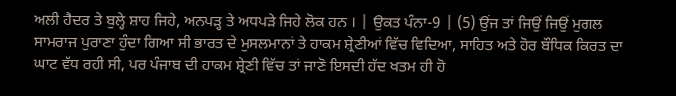ਅਲੀ ਹੈਦਰ ਤੇ ਬੁਲ੍ਹੇ ਸ਼ਾਹ ਜਿਹੇ, ਅਨਪੜ੍ਹ ਤੇ ਅਧਪੜੇ ਜਿਹੇ ਲੋਕ ਹਨ । | ਉਕਤ ਪੰਨਾ-9 | (5) ਉਂਜ ਤਾਂ ਜਿਉਂ ਜਿਉਂ ਮੁਗਲ ਸਾਮਰਾਜ ਪੁਰਾਣਾ ਹੁੰਦਾ ਗਿਆ ਸੀ ਭਾਰਤ ਦੇ ਮੁਸਲਮਾਨਾਂ ਤੇ ਹਾਕਮ ਸ਼੍ਰੇਣੀਆਂ ਵਿੱਚ ਵਿਦਿਆ, ਸਾਹਿਤ ਅਤੇ ਹੋਰ ਬੌਧਿਕ ਕਿਰਤ ਦਾ ਘਾਟ ਵੱਧ ਰਹੀ ਸੀ, ਪਰ ਪੰਜਾਬ ਦੀ ਹਾਕਮ ਸ਼੍ਰੇਣੀ ਵਿੱਚ ਤਾਂ ਜਾਣੋ ਇਸਦੀ ਹੱਦ ਖਤਮ ਹੀ ਹੋ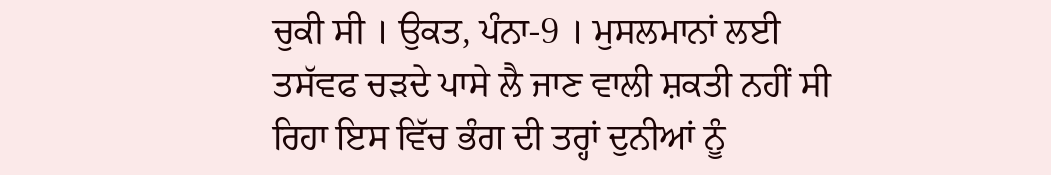ਚੁਕੀ ਸੀ । ਉਕਤ, ਪੰਨਾ-9 । ਮੁਸਲਮਾਨਾਂ ਲਈ ਤਸੱਵਫ ਚੜਦੇ ਪਾਸੇ ਲੈ ਜਾਣ ਵਾਲੀ ਸ਼ਕਤੀ ਨਹੀਂ ਸੀ ਰਿਹਾ ਇਸ ਵਿੱਚ ਭੰਗ ਦੀ ਤਰ੍ਹਾਂ ਦੁਨੀਆਂ ਨੂੰ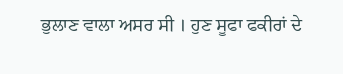ਭੁਲਾਣ ਵਾਲਾ ਅਸਰ ਸੀ । ਹੁਣ ਸੂਫਾ ਫਕੀਰਾਂ ਦੇ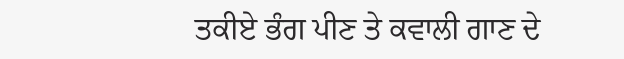ਤਕੀਏ ਭੰਗ ਪੀਣ ਤੇ ਕਵਾਲੀ ਗਾਣ ਦੇ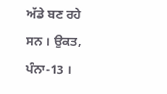ਅੱਡੇ ਬਣ ਰਹੇ ਸਨ । ਉਕਤ, ਪੰਨਾ-13 ।